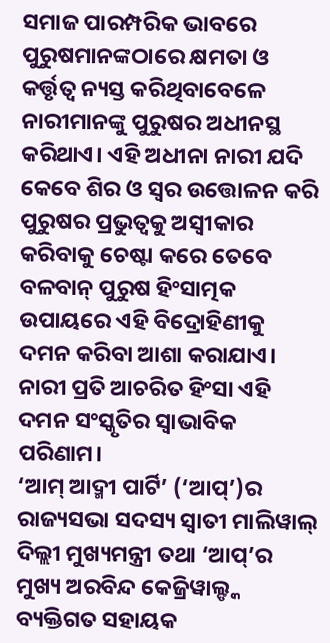ସମାଜ ପାରମ୍ପରିକ ଭାବରେ ପୁରୁଷମାନଙ୍କଠାରେ କ୍ଷମତା ଓ କର୍ତ୍ତୃତ୍ବ ନ୍ୟସ୍ତ କରିଥିବାବେଳେ ନାରୀମାନଙ୍କୁ ପୁରୁଷର ଅଧୀନସ୍ଥ କରିଥାଏ। ଏହି ଅଧୀନା ନାରୀ ଯଦି କେବେ ଶିର ଓ ସ୍ବର ଉତ୍ତୋଳନ କରି ପୁରୁଷର ପ୍ରଭୁତ୍ବକୁ ଅସ୍ବୀକାର କରିବାକୁ ଚେଷ୍ଟା କରେ ତେବେ ବଳବାନ୍ ପୁରୁଷ ହିଂସାତ୍ମକ ଉପାୟରେ ଏହି ବିଦ୍ରୋହିଣୀକୁ ଦମନ କରିବା ଆଶା କରାଯାଏ। ନାରୀ ପ୍ରତି ଆଚରିତ ହିଂସା ଏହି ଦମନ ସଂସ୍କୃତିର ସ୍ବାଭାବିକ ପରିଣାମ।
‘ଆମ୍ ଆଦ୍ମୀ ପାର୍ଟି’ (‘ଆପ୍’)ର ରାଜ୍ୟସଭା ସଦସ୍ୟ ସ୍ବାତୀ ମାଲିୱାଲ୍ ଦିଲ୍ଲୀ ମୁଖ୍ୟମନ୍ତ୍ରୀ ତଥା ‘ଆପ୍’ର ମୁଖ୍ୟ ଅରବିନ୍ଦ କେଜ୍ରିୱାଲ୍ଙ୍କ ବ୍ୟକ୍ତିଗତ ସହାୟକ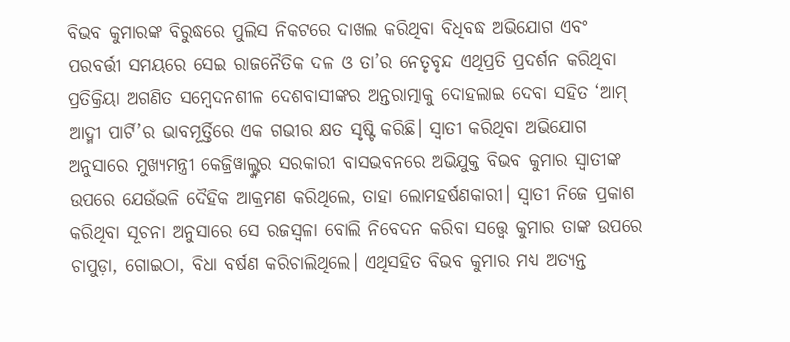ବିଭବ କୁମାରଙ୍କ ବିରୁଦ୍ଧରେ ପୁଲିସ ନିକଟରେ ଦାଖଲ କରିଥିବା ବିଧିବଦ୍ଧ ଅଭିଯୋଗ ଏବଂ ପରବର୍ତ୍ତୀ ସମୟରେ ସେଇ ରାଜନୈତିକ ଦଳ ଓ ତା’ର ନେତୃବୃନ୍ଦ ଏଥିପ୍ରତି ପ୍ରଦର୍ଶନ କରିଥିବା ପ୍ରତିକ୍ରିୟା ଅଗଣିତ ସମ୍ବେଦନଶୀଳ ଦେଶବାସୀଙ୍କର ଅନ୍ତରାତ୍ମାକୁ ଦୋହଲାଇ ଦେବା ସହିତ ‘ଆମ୍ ଆଦ୍ମୀ ପାର୍ଟି’ର ଭାବମୂର୍ତ୍ତିରେ ଏକ ଗଭୀର କ୍ଷତ ସୃଷ୍ଟି କରିଛି। ସ୍ବାତୀ କରିଥିବା ଅଭିଯୋଗ ଅନୁସାରେ ମୁଖ୍ୟମନ୍ତ୍ରୀ କେଜ୍ରିୱାଲ୍ଙ୍କର ସରକାରୀ ବାସଭବନରେ ଅଭିଯୁକ୍ତ ବିଭବ କୁମାର ସ୍ବାତୀଙ୍କ ଉପରେ ଯେଉଁଭଳି ଦୈହିକ ଆକ୍ରମଣ କରିଥିଲେ, ତାହା ଲୋମହର୍ଷଣକାରୀ। ସ୍ବାତୀ ନିଜେ ପ୍ରକାଶ କରିଥିବା ସୂଚନା ଅନୁସାରେ ସେ ରଜସ୍ବଳା ବୋଲି ନିବେଦନ କରିବା ସତ୍ତ୍ବେ କୁମାର ତାଙ୍କ ଉପରେ ଚାପୁଡ଼ା, ଗୋଇଠା, ବିଧା ବର୍ଷଣ କରିଚାଲିଥିଲେ। ଏଥିସହିତ ବିଭବ କୁମାର ମଧ୍ୟ ଅତ୍ୟନ୍ତ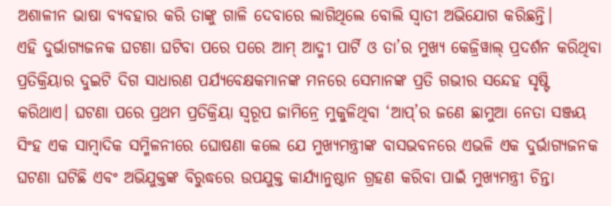ଅଶାଳୀନ ଭାଷା ବ୍ୟବହାର କରି ତାଙ୍କୁ ଗାଳି ଦେବାରେ ଲାଗିଥିଲେ ବୋଲି ସ୍ବାତୀ ଅଭିଯୋଗ କରିଛନ୍ତି।
ଏହି ଦୁର୍ଭାଗ୍ୟଜନକ ଘଟଣା ଘଟିବା ପରେ ପରେ ଆମ୍ ଆଦ୍ମୀ ପାର୍ଟି ଓ ତା’ର ମୁଖ୍ୟ କେଜ୍ରିୱାଲ୍ ପ୍ରଦର୍ଶନ କରିଥିବା ପ୍ରତିକ୍ରିୟାର ଦୁଇଟି ଦିଗ ସାଧାରଣ ପର୍ଯ୍ୟବେକ୍ଷକମାନଙ୍କ ମନରେ ସେମାନଙ୍କ ପ୍ରତି ଗଭୀର ସନ୍ଦେହ ସୃଷ୍ଟି କରିଥାଏ। ଘଟଣା ପରେ ପ୍ରଥମ ପ୍ରତିକ୍ରିୟା ସ୍ବରୂପ ଜାମିନ୍ରେ ମୁକୁଳିଥିବା ‘ଆପ୍’ର ଜଣେ ଛାମୁଆ ନେତା ସଞ୍ଜୟ ସିଂହ ଏକ ସାମ୍ବାଦିକ ସମ୍ମିଳନୀରେ ଘୋଷଣା କଲେ ଯେ ମୁଖ୍ୟମନ୍ତ୍ରୀଙ୍କ ବାସଭବନରେ ଏଭଳି ଏକ ଦୁର୍ଭାଗ୍ୟଜନକ ଘଟଣା ଘଟିଛି ଏବଂ ଅଭିଯୁକ୍ତଙ୍କ ବିରୁଦ୍ଧରେ ଉପଯୁକ୍ତ କାର୍ଯ୍ୟାନୁଷ୍ଠାନ ଗ୍ରହଣ କରିବା ପାଇଁ ମୁଖ୍ୟମନ୍ତ୍ରୀ ଚିନ୍ତା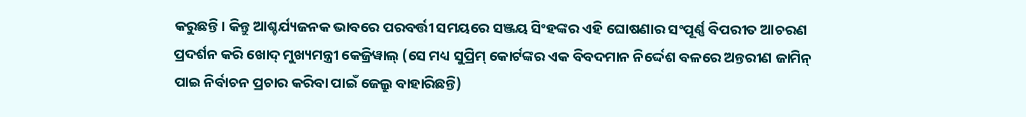କରୁଛନ୍ତି। କିନ୍ତୁ ଆଶ୍ଚର୍ଯ୍ୟଜନକ ଭାବରେ ପରବର୍ତ୍ତୀ ସମୟରେ ସଞ୍ଜୟ ସିଂହଙ୍କର ଏହି ଘୋଷଣାର ସଂପୂର୍ଣ୍ଣ ବିପରୀତ ଆଚରଣ ପ୍ରଦର୍ଶନ କରି ଖୋଦ୍ ମୁଖ୍ୟମନ୍ତ୍ରୀ କେଜ୍ରିୱାଲ୍ (ସେ ମଧ୍ୟ ସୁପ୍ରିମ୍ କୋର୍ଟଙ୍କର ଏକ ବିବଦମାନ ନିର୍ଦ୍ଦେଶ ବଳରେ ଅନ୍ତରୀଣ ଜାମିନ୍ ପାଇ ନିର୍ବାଚନ ପ୍ରଚାର କରିବା ପାଇଁ ଜେଲ୍ରୁ ବାହାରିଛନ୍ତି)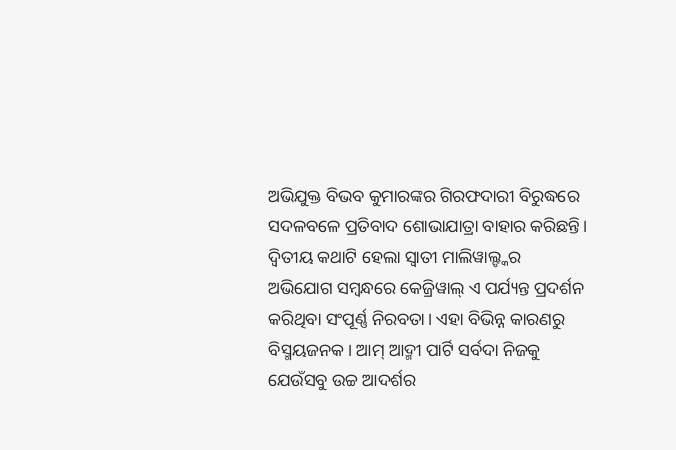ଅଭିଯୁକ୍ତ ବିଭବ କୁମାରଙ୍କର ଗିରଫଦାରୀ ବିରୁଦ୍ଧରେ ସଦଳବଳେ ପ୍ରତିବାଦ ଶୋଭାଯାତ୍ରା ବାହାର କରିଛନ୍ତି।
ଦ୍ବିତୀୟ କଥାଟି ହେଲା ସ୍ବାତୀ ମାଲିୱାଲ୍ଙ୍କର ଅଭିଯୋଗ ସମ୍ବନ୍ଧରେ କେଜ୍ରିୱାଲ୍ ଏ ପର୍ଯ୍ୟନ୍ତ ପ୍ରଦର୍ଶନ କରିଥିବା ସଂପୂର୍ଣ୍ଣ ନିରବତା। ଏହା ବିଭିନ୍ନ କାରଣରୁ ବିସ୍ମୟଜନକ। ଆମ୍ ଆଦ୍ମୀ ପାର୍ଟି ସର୍ବଦା ନିଜକୁ ଯେଉଁସବୁ ଉଚ୍ଚ ଆଦର୍ଶର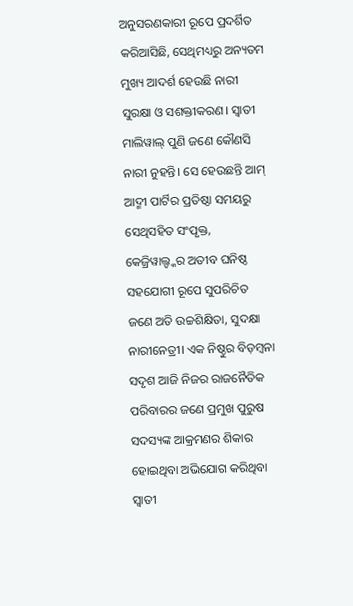ଅନୁସରଣକାରୀ ରୂପେ ପ୍ରଦର୍ଶିତ କରିଆସିଛି, ସେଥିମଧ୍ୟରୁ ଅନ୍ୟତମ ମୁଖ୍ୟ ଆଦର୍ଶ ହେଉଛି ନାରୀ ସୁରକ୍ଷା ଓ ସଶକ୍ତୀକରଣ। ସ୍ବାତୀ ମାଲିୱାଲ୍ ପୁଣି ଜଣେ କୌଣସି ନାରୀ ନୁହନ୍ତି। ସେ ହେଉଛନ୍ତି ଆମ୍ ଆଦ୍ମୀ ପାର୍ଟିର ପ୍ରତିଷ୍ଠା ସମୟରୁ ସେଥିସହିତ ସଂପୃକ୍ତ, କେଜ୍ରିୱାଲ୍ଙ୍କର ଅତୀବ ଘନିଷ୍ଠ ସହଯୋଗୀ ରୂପେ ସୁପରିଚିତ ଜଣେ ଅତି ଉଚ୍ଚଶିକ୍ଷିତା, ସୁଦକ୍ଷା ନାରୀନେତ୍ରୀ। ଏକ ନିଷ୍ଠୁର ବିଡ଼ମ୍ବନା ସଦୃଶ ଆଜି ନିଜର ରାଜନୈତିକ ପରିବାରର ଜଣେ ପ୍ରମୁଖ ପୁରୁଷ ସଦସ୍ୟଙ୍କ ଆକ୍ରମଣର ଶିକାର ହୋଇଥିବା ଅଭିଯୋଗ କରିଥିବା ସ୍ବାତୀ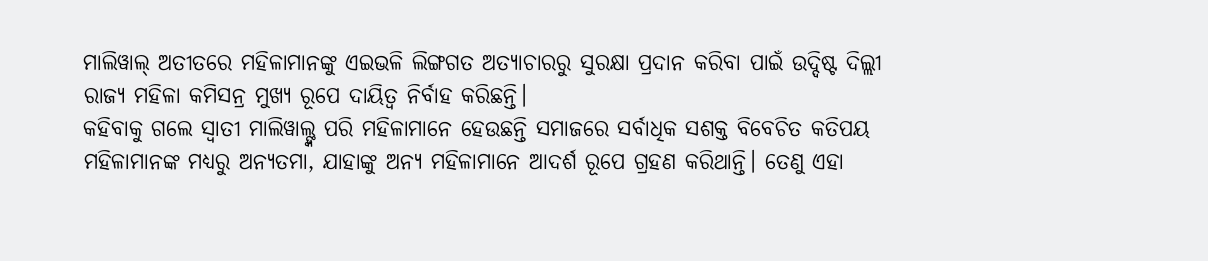ମାଲିୱାଲ୍ ଅତୀତରେ ମହିଳାମାନଙ୍କୁ ଏଇଭଳି ଲିଙ୍ଗଗତ ଅତ୍ୟାଚାରରୁ ସୁରକ୍ଷା ପ୍ରଦାନ କରିବା ପାଇଁ ଉଦ୍ଦିଷ୍ଟ ଦିଲ୍ଲୀ ରାଜ୍ୟ ମହିଳା କମିସନ୍ର ମୁଖ୍ୟ ରୂପେ ଦାୟିତ୍ବ ନିର୍ବାହ କରିଛନ୍ତି।
କହିବାକୁ ଗଲେ ସ୍ବାତୀ ମାଲିୱାଲ୍ଙ୍କ ପରି ମହିଳାମାନେ ହେଉଛନ୍ତି ସମାଜରେ ସର୍ବାଧିକ ସଶକ୍ତ ବିବେଚିତ କତିପୟ ମହିଳାମାନଙ୍କ ମଧ୍ୟରୁ ଅନ୍ୟତମା, ଯାହାଙ୍କୁ ଅନ୍ୟ ମହିଳାମାନେ ଆଦର୍ଶ ରୂପେ ଗ୍ରହଣ କରିଥାନ୍ତି। ତେଣୁ ଏହା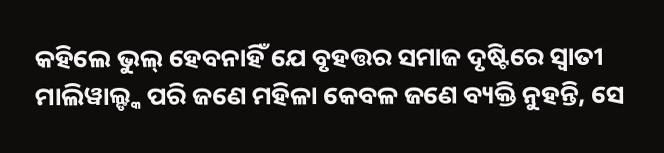କହିଲେ ଭୁଲ୍ ହେବନାହିଁ ଯେ ବୃହତ୍ତର ସମାଜ ଦୃଷ୍ଟିରେ ସ୍ବାତୀ ମାଲିୱାଲ୍ଙ୍କ ପରି ଜଣେ ମହିଳା କେବଳ ଜଣେ ବ୍ୟକ୍ତି ନୁହନ୍ତି, ସେ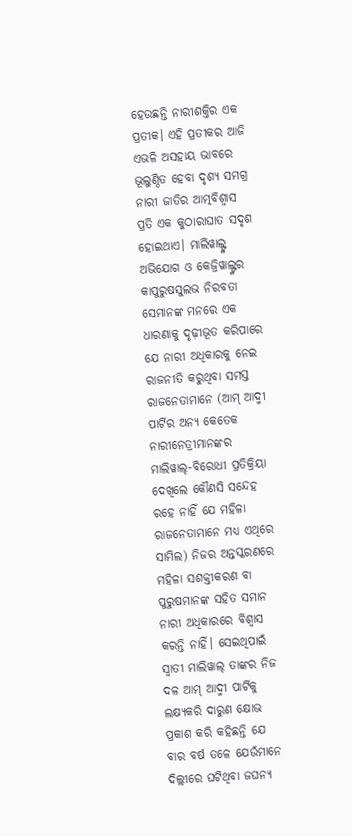ହେଉଛନ୍ତି ନାରୀଶକ୍ତିର ଏକ ପ୍ରତୀକ। ଏହି ପ୍ରତୀକର ଆଜି ଏଭଳି ଅସହାୟ ଭାବରେ ଭୂଲୁଣ୍ଠିତ ହେବା ଦୃଶ୍ୟ ସମଗ୍ର ନାରୀ ଜାତିର ଆତ୍ମବିଶ୍ବାସ ପ୍ରତି ଏକ କୁଠାରାଘାତ ସଦୃଶ ହୋଇଥାଏ। ମାଲିୱାଲ୍ଙ୍କ ଅଭିଯୋଗ ଓ କେଜ୍ରିୱାଲ୍ଙ୍କର କାପୁରୁଷସୁଲଭ ନିରବତା ସେମାନଙ୍କ ମନରେ ଏକ ଧାରଣାକୁ ଦୃଢ଼ୀଭୂତ କରିପାରେ ଯେ ନାରୀ ଅଧିକାରକୁ ନେଇ ରାଜନୀତି କରୁଥିବା ସମସ୍ତ ରାଜନେତାମାନେ (ଆମ୍ ଆଦ୍ମୀ ପାର୍ଟିର ଅନ୍ୟ କେତେକ ନାରୀନେତ୍ରୀମାନଙ୍କର ମାଲିୱାଲ୍-ବିରୋଧୀ ପ୍ରତିକ୍ରିୟା ଦେଖିଲେ କୌଣସି ସନ୍ଦେହ ରହେ ନାହିଁ ଯେ ମହିଳା ରାଜନେତାମାନେ ମଧ୍ୟ ଏଥିରେ ସାମିଲ) ନିଜର ଅନ୍ତସ୍କରଣରେ ମହିଳା ସଶକ୍ତୀକରଣ ବା ପୁରୁଷମାନଙ୍କ ସହିତ ସମାନ ନାରୀ ଅଧିକାରରେ ବିଶ୍ବାସ କରନ୍ତି ନାହିଁ। ସେଇଥିପାଇଁ ସ୍ବାତୀ ମାଲିୱାଲ୍ ତାଙ୍କର ନିଜ ଦଳ ଆମ୍ ଆଦ୍ମୀ ପାର୍ଟିକୁ ଲକ୍ଷ୍ୟକରି ଦାରୁଣ କ୍ଷୋଭ ପ୍ରକାଶ କରି କହିଛନ୍ତି ଯେ ବାର ବର୍ଷ ତଳେ ଯେଉଁମାନେ ଦିଲ୍ଲୀରେ ଘଟିଥିବା ଜଘନ୍ୟ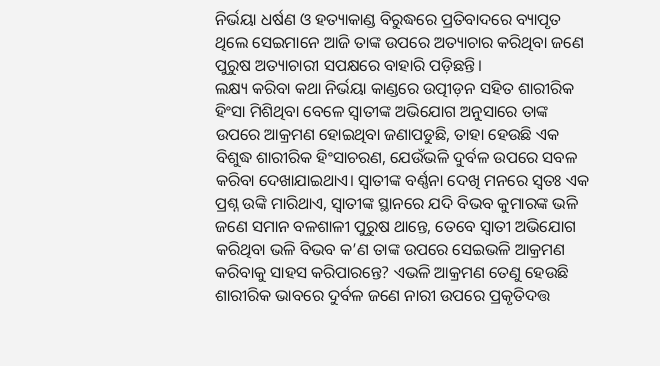ନିର୍ଭୟା ଧର୍ଷଣ ଓ ହତ୍ୟାକାଣ୍ଡ ବିରୁଦ୍ଧରେ ପ୍ରତିବାଦରେ ବ୍ୟାପୃତ ଥିଲେ ସେଇମାନେ ଆଜି ତାଙ୍କ ଉପରେ ଅତ୍ୟାଚାର କରିଥିବା ଜଣେ ପୁରୁଷ ଅତ୍ୟାଚାରୀ ସପକ୍ଷରେ ବାହାରି ପଡ଼ିଛନ୍ତି।
ଲକ୍ଷ୍ୟ କରିବା କଥା ନିର୍ଭୟା କାଣ୍ଡରେ ଉତ୍ପୀଡ଼ନ ସହିତ ଶାରୀରିକ ହିଂସା ମିଶିଥିବା ବେଳେ ସ୍ବାତୀଙ୍କ ଅଭିଯୋଗ ଅନୁସାରେ ତାଙ୍କ ଉପରେ ଆକ୍ରମଣ ହୋଇଥିବା ଜଣାପଡୁଛି, ତାହା ହେଉଛି ଏକ ବିଶୁଦ୍ଧ ଶାରୀରିକ ହିଂସାଚରଣ, ଯେଉଁଭଳି ଦୁର୍ବଳ ଉପରେ ସବଳ କରିବା ଦେଖାଯାଇଥାଏ। ସ୍ବାତୀଙ୍କ ବର୍ଣ୍ଣନା ଦେଖି ମନରେ ସ୍ବତଃ ଏକ ପ୍ରଶ୍ନ ଉଙ୍କି ମାରିଥାଏ, ସ୍ବାତୀଙ୍କ ସ୍ଥାନରେ ଯଦି ବିଭବ କୁମାରଙ୍କ ଭଳି ଜଣେ ସମାନ ବଳଶାଳୀ ପୁରୁଷ ଥାନ୍ତେ, ତେବେ ସ୍ବାତୀ ଅଭିଯୋଗ କରିଥିବା ଭଳି ବିଭବ କ’ଣ ତାଙ୍କ ଉପରେ ସେଇଭଳି ଆକ୍ରମଣ କରିବାକୁ ସାହସ କରିପାରନ୍ତେ? ଏଭଳି ଆକ୍ରମଣ ତେଣୁ ହେଉଛି ଶାରୀରିକ ଭାବରେ ଦୁର୍ବଳ ଜଣେ ନାରୀ ଉପରେ ପ୍ରକୃତିଦତ୍ତ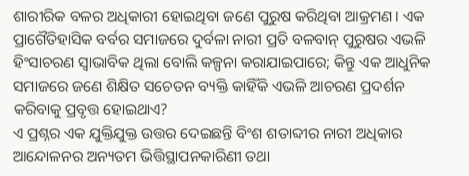ଶାରୀରିକ ବଳର ଅଧିକାରୀ ହୋଇଥିବା ଜଣେ ପୁରୁଷ କରିଥିବା ଆକ୍ରମଣ। ଏକ ପ୍ରାଗୈତିହାସିକ ବର୍ବର ସମାଜରେ ଦୁର୍ବଳା ନାରୀ ପ୍ରତି ବଳବାନ୍ ପୁରୁଷର ଏଭଳି ହିଂସାଚରଣ ସ୍ବାଭାବିକ ଥିଲା ବୋଲି କଳ୍ପନା କରାଯାଇପାରେ; କିନ୍ତୁ ଏକ ଆଧୁନିକ ସମାଜରେ ଜଣେ ଶିକ୍ଷିତ ସଚେତନ ବ୍ୟକ୍ତି କାହିଁକି ଏଭଳି ଆଚରଣ ପ୍ରଦର୍ଶନ କରିବାକୁ ପ୍ରବୃତ୍ତ ହୋଇଥାଏ?
ଏ ପ୍ରଶ୍ନର ଏକ ଯୁକ୍ତିଯୁକ୍ତ ଉତ୍ତର ଦେଇଛନ୍ତି ବିଂଶ ଶତାବ୍ଦୀର ନାରୀ ଅଧିକାର ଆନ୍ଦୋଳନର ଅନ୍ୟତମ ଭିତ୍ତିସ୍ଥାପନକାରିଣୀ ତଥା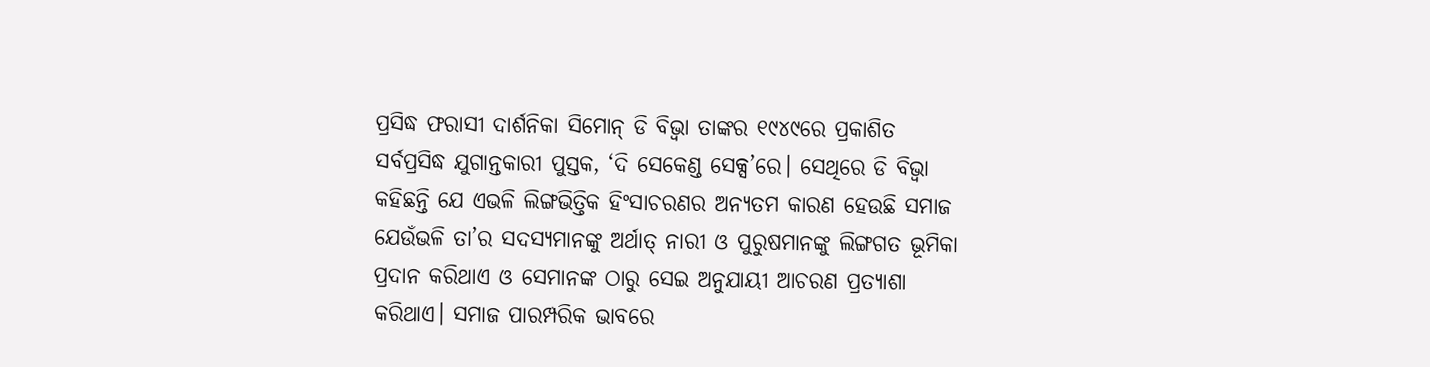ପ୍ରସିଦ୍ଧ ଫରାସୀ ଦାର୍ଶନିକା ସିମୋନ୍ ଡି ବିଭ୍ବା ତାଙ୍କର ୧୯୪୯ରେ ପ୍ରକାଶିତ ସର୍ବପ୍ରସିଦ୍ଧ ଯୁଗାନ୍ତକାରୀ ପୁସ୍ତକ, ‘ଦି ସେକେଣ୍ଡ ସେକ୍ସ’ରେ। ସେଥିରେ ଡି ବିଭ୍ବା କହିଛନ୍ତି ଯେ ଏଭଳି ଲିଙ୍ଗଭିତ୍ତିକ ହିଂସାଚରଣର ଅନ୍ୟତମ କାରଣ ହେଉଛି ସମାଜ ଯେଉଁଭଳି ତା’ର ସଦସ୍ୟମାନଙ୍କୁ ଅର୍ଥାତ୍ ନାରୀ ଓ ପୁରୁଷମାନଙ୍କୁ ଲିଙ୍ଗଗତ ଭୂମିକା ପ୍ରଦାନ କରିଥାଏ ଓ ସେମାନଙ୍କ ଠାରୁ ସେଇ ଅନୁଯାୟୀ ଆଚରଣ ପ୍ରତ୍ୟାଶା କରିଥାଏ। ସମାଜ ପାରମ୍ପରିକ ଭାବରେ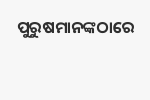ପୁରୁଷମାନଙ୍କଠାରେ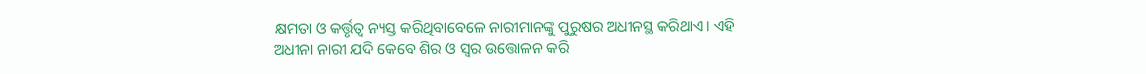କ୍ଷମତା ଓ କର୍ତ୍ତୃତ୍ବ ନ୍ୟସ୍ତ କରିଥିବାବେଳେ ନାରୀମାନଙ୍କୁ ପୁରୁଷର ଅଧୀନସ୍ଥ କରିଥାଏ। ଏହି ଅଧୀନା ନାରୀ ଯଦି କେବେ ଶିର ଓ ସ୍ବର ଉତ୍ତୋଳନ କରି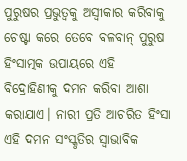ପୁରୁଷର ପ୍ରଭୁତ୍ବକୁ ଅସ୍ବୀକାର କରିବାକୁ ଚେଷ୍ଟା କରେ ତେବେ ବଳବାନ୍ ପୁରୁଷ ହିଂସାତ୍ମକ ଉପାୟରେ ଏହି ବିଦ୍ରୋହିଣୀକୁ ଦମନ କରିବା ଆଶା କରାଯାଏ। ନାରୀ ପ୍ରତି ଆଚରିତ ହିଂସା ଏହି ଦମନ ସଂସ୍କୃତିର ସ୍ବାଭାବିକ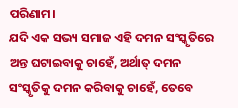ପରିଣାମ।
ଯଦି ଏକ ସଭ୍ୟ ସମାଜ ଏହି ଦମନ ସଂସ୍କୃତିରେ ଅନ୍ତ ଘଟାଇବାକୁ ଚାହେଁ, ଅର୍ଥାତ୍ ଦମନ ସଂସ୍କୃତିକୁ ଦମନ କରିବାକୁ ଚାହେଁ, ତେବେ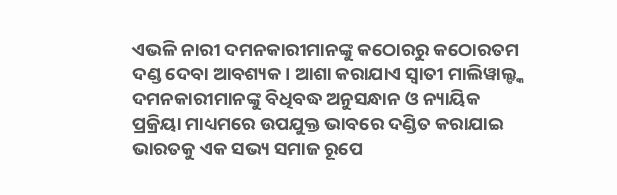ଏଭଳି ନାରୀ ଦମନକାରୀମାନଙ୍କୁ କଠୋରରୁ କଠୋରତମ ଦଣ୍ଡ ଦେବା ଆବଶ୍ୟକ। ଆଶା କରାଯାଏ ସ୍ବାତୀ ମାଲିୱାଲ୍ଙ୍କ ଦମନକାରୀମାନଙ୍କୁ ବିଧିବଦ୍ଧ ଅନୁସନ୍ଧାନ ଓ ନ୍ୟାୟିକ ପ୍ରକ୍ରିୟା ମାଧ୍ୟମରେ ଉପଯୁକ୍ତ ଭାବରେ ଦଣ୍ଡିତ କରାଯାଇ ଭାରତକୁ ଏକ ସଭ୍ୟ ସମାଜ ରୂପେ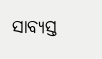ସାବ୍ୟସ୍ତ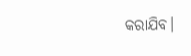କରାଯିବ।